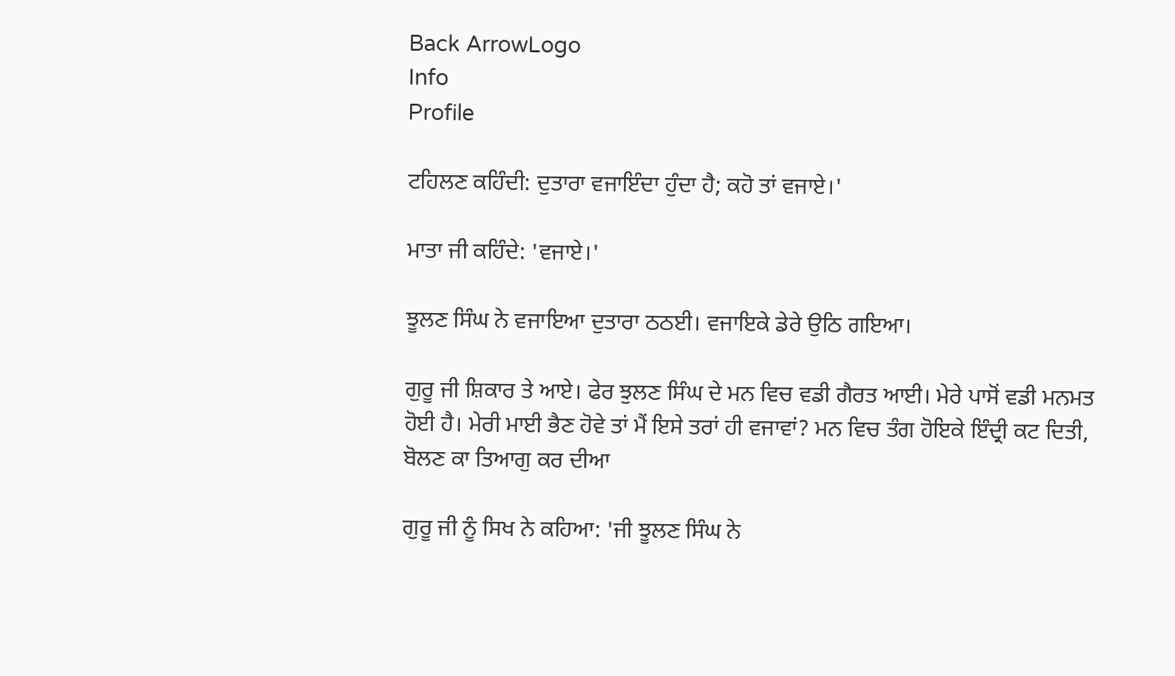Back ArrowLogo
Info
Profile

ਟਹਿਲਣ ਕਹਿੰਦੀ: ਦੁਤਾਰਾ ਵਜਾਇੰਦਾ ਹੁੰਦਾ ਹੈ; ਕਹੋ ਤਾਂ ਵਜਾਏ।'

ਮਾਤਾ ਜੀ ਕਹਿੰਦੇ: 'ਵਜਾਏ।'

ਝੂਲਣ ਸਿੰਘ ਨੇ ਵਜਾਇਆ ਦੁਤਾਰਾ ਠਠਈ। ਵਜਾਇਕੇ ਡੇਰੇ ਉਠਿ ਗਇਆ।

ਗੁਰੂ ਜੀ ਸ਼ਿਕਾਰ ਤੇ ਆਏ। ਫੇਰ ਝੁਲਣ ਸਿੰਘ ਦੇ ਮਨ ਵਿਚ ਵਡੀ ਗੈਰਤ ਆਈ। ਮੇਰੇ ਪਾਸੋਂ ਵਡੀ ਮਨਮਤ ਹੋਈ ਹੈ। ਮੇਰੀ ਮਾਈ ਭੈਣ ਹੋਵੇ ਤਾਂ ਮੈਂ ਇਸੇ ਤਰਾਂ ਹੀ ਵਜਾਵਾਂ? ਮਨ ਵਿਚ ਤੰਗ ਹੋਇਕੇ ਇੰਦ੍ਰੀ ਕਟ ਦਿਤੀ, ਬੋਲਣ ਕਾ ਤਿਆਗੁ ਕਰ ਦੀਆ

ਗੁਰੂ ਜੀ ਨੂੰ ਸਿਖ ਨੇ ਕਹਿਆ: 'ਜੀ ਝੂਲਣ ਸਿੰਘ ਨੇ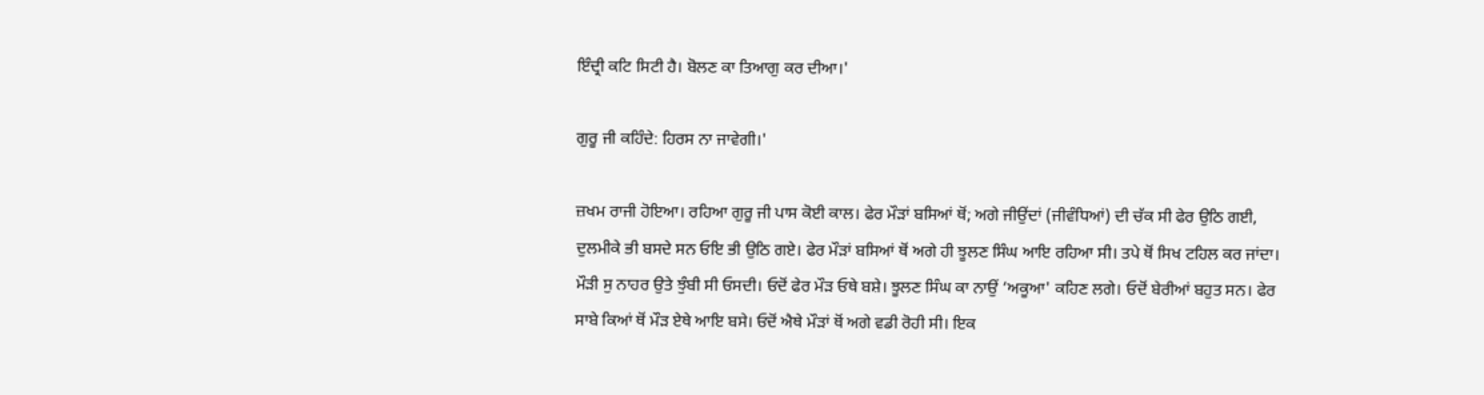ਇੰਦ੍ਰੀ ਕਟਿ ਸਿਟੀ ਹੈ। ਬੋਲਣ ਕਾ ਤਿਆਗੁ ਕਰ ਦੀਆ।'

ਗੁਰੂ ਜੀ ਕਹਿੰਦੇ: ਹਿਰਸ ਨਾ ਜਾਵੇਗੀ।'

ਜ਼ਖਮ ਰਾਜੀ ਹੋਇਆ। ਰਹਿਆ ਗੁਰੂ ਜੀ ਪਾਸ ਕੋਈ ਕਾਲ। ਫੇਰ ਮੌੜਾਂ ਬਸਿਆਂ ਥੋਂ; ਅਗੇ ਜੀਉਂਦਾਂ (ਜੀਵੰਧਿਆਂ) ਦੀ ਚੱਕ ਸੀ ਫੇਰ ਉਠਿ ਗਈ, ਦੁਲਮੀਕੇ ਭੀ ਬਸਦੇ ਸਨ ਓਇ ਭੀ ਉਠਿ ਗਏ। ਫੇਰ ਮੌੜਾਂ ਬਸਿਆਂ ਥੋਂ ਅਗੇ ਹੀ ਝੂਲਣ ਸਿੰਘ ਆਇ ਰਹਿਆ ਸੀ। ਤਪੇ ਥੋਂ ਸਿਖ ਟਹਿਲ ਕਰ ਜਾਂਦਾ। ਮੌੜੀ ਸੁ ਨਾਹਰ ਉਤੇ ਝੁੰਬੀ ਸੀ ਓਸਦੀ। ਓਦੋਂ ਫੇਰ ਮੌੜ ਓਥੇ ਬਸ਼ੇ। ਝੂਲਣ ਸਿੰਘ ਕਾ ਨਾਉਂ ‘ਅਕੂਆ' ਕਹਿਣ ਲਗੇ। ਓਦੋਂ ਬੇਰੀਆਂ ਬਹੁਤ ਸਨ। ਫੇਰ ਸਾਬੇ ਕਿਆਂ ਥੋਂ ਮੌੜ ਏਥੇ ਆਇ ਬਸੇ। ਓਦੋਂ ਐਥੇ ਮੌੜਾਂ ਥੋਂ ਅਗੇ ਵਡੀ ਰੋਹੀ ਸੀ। ਇਕ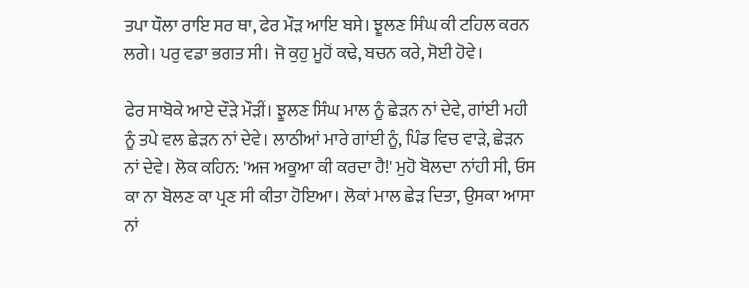ਤਪਾ ਧੌਲਾ ਰਾਇ ਸਰ ਥਾ, ਫੇਰ ਮੌੜ ਆਇ ਬਸੇ। ਝੂਲਣ ਸਿੰਘ ਕੀ ਟਹਿਲ ਕਰਨ ਲਗੇ। ਪਰੁ ਵਡਾ ਭਗਤ ਸੀ। ਜੋ ਕੁਹੁ ਮੂਹੋਂ ਕਢੇ, ਬਚਨ ਕਰੇ, ਸੋਈ ਹੋਵੇ।

ਫੇਰ ਸਾਬੋਕੇ ਆਏ ਦੌੜੇ ਮੌੜੀਂ। ਝੂਲਣ ਸਿੰਘ ਮਾਲ ਨੂੰ ਛੇੜਨ ਨਾਂ ਦੇਵੇ, ਗਾਂਈ ਮਹੀ ਨੂੰ ਤਪੇ ਵਲ ਛੇੜਨ ਨਾਂ ਦੇਵੇ। ਲਾਠੀਆਂ ਮਾਰੇ ਗਾਂਈ ਨੂੰ, ਪਿੰਡ ਵਿਚ ਵਾੜੇ, ਛੇੜਨ ਨਾਂ ਦੇਵੇ। ਲੋਕ ਕਹਿਨ: 'ਅਜ ਅਕੂਆ ਕੀ ਕਰਦਾ ਹੈ!' ਮੁਹੋ ਬੋਲਦਾ ਨਾਂਹੀ ਸੀ, ਓਸ ਕਾ ਨਾ ਬੋਲਣ ਕਾ ਪ੍ਰਣ ਸੀ ਕੀਤਾ ਹੋਇਆ। ਲੋਕਾਂ ਮਾਲ ਛੇੜ ਦਿਤਾ, ਉਸਕਾ ਆਸਾ ਨਾਂ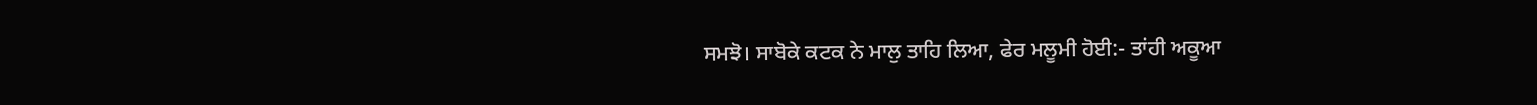ਸਮਝੋ। ਸਾਬੋਕੇ ਕਟਕ ਨੇ ਮਾਲੁ ਤਾਹਿ ਲਿਆ, ਫੇਰ ਮਲੂਮੀ ਹੋਈ:- ਤਾਂਹੀ ਅਕੂਆ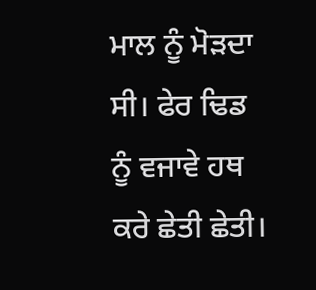ਮਾਲ ਨੂੰ ਮੋੜਦਾ ਸੀ। ਫੇਰ ਢਿਡ ਨੂੰ ਵਜਾਵੇ ਹਥ ਕਰੇ ਛੇਤੀ ਛੇਤੀ।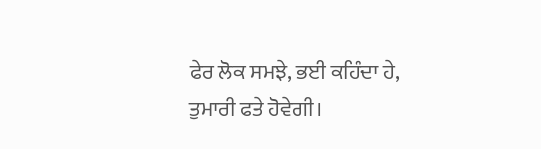ਫੇਰ ਲੋਕ ਸਮਝੇ, ਭਈ ਕਹਿੰਦਾ ਹੇ, ਤੁਮਾਰੀ ਫਤੇ ਹੋਵੇਗੀ।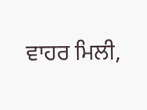ਵਾਹਰ ਮਿਲੀ,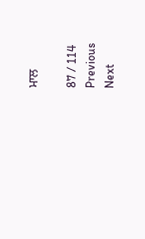ਮਾਲ

87 / 114
Previous
Next